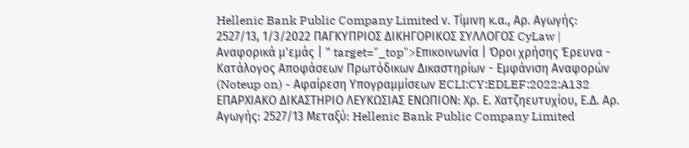Hellenic Bank Public Company Limited ν. Τίμινη κ.α., Αρ. Αγωγής: 2527/13, 1/3/2022 ΠΑΓΚΥΠΡΙΟΣ ΔΙΚΗΓΟΡΙΚΟΣ ΣΥΛΛΟΓΟΣ CyLaw | Αναφορικά μ'εμάς | " target="_top">Επικοινωνία | Όροι χρήσης Έρευνα - Κατάλογος Αποφάσεων Πρωτόδικων Δικαστηρίων - Εμφάνιση Αναφορών (Noteup on) - Αφαίρεση Υπογραμμίσεων ECLI:CY:EDLEF:2022:A132 ΕΠΑΡΧΙΑΚΟ ΔΙΚΑΣΤΗΡΙΟ ΛΕΥΚΩΣΙΑΣ ΕΝΩΠΙΟΝ: Χρ. Ε. Χατζηευτυχίου, Ε.Δ. Αρ. Αγωγής: 2527/13 Μεταξύ: Hellenic Bank Public Company Limited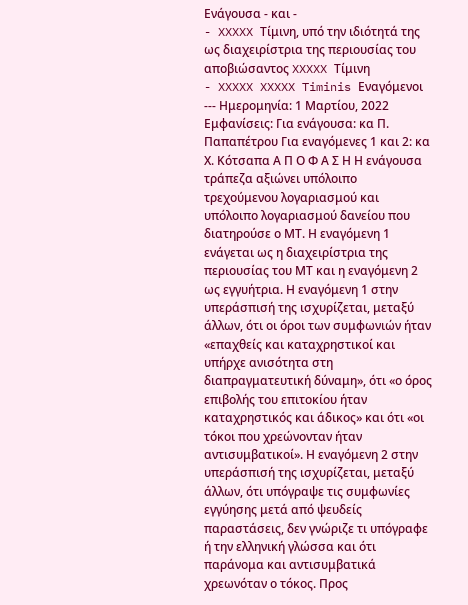Ενάγουσα - και -
- XXXXX Τίμινη, υπό την ιδιότητά της ως διαχειρίστρια της περιουσίας του αποβιώσαντος XXXXX Τίμινη
- XXXXX XXXXX Timinis Εναγόμενοι --- Ημερομηνία: 1 Μαρτίου, 2022 Εμφανίσεις: Για ενάγουσα: κα Π. Παπαπέτρου Για εναγόμενες 1 και 2: κα Χ. Κότσαπα Α Π Ο Φ Α Σ Η Η ενάγουσα τράπεζα αξιώνει υπόλοιπο τρεχούμενου λογαριασμού και υπόλοιπο λογαριασμού δανείου που διατηρούσε ο ΜΤ. Η εναγόμενη 1 ενάγεται ως η διαχειρίστρια της περιουσίας του ΜΤ και η εναγόμενη 2 ως εγγυήτρια. Η εναγόμενη 1 στην υπεράσπισή της ισχυρίζεται, μεταξύ άλλων, ότι οι όροι των συμφωνιών ήταν «επαχθείς και καταχρηστικοί και υπήρχε ανισότητα στη διαπραγματευτική δύναμη», ότι «ο όρος επιβολής του επιτοκίου ήταν καταχρηστικός και άδικος» και ότι «οι τόκοι που χρεώνονταν ήταν αντισυμβατικοί». Η εναγόμενη 2 στην υπεράσπισή της ισχυρίζεται, μεταξύ άλλων, ότι υπόγραψε τις συμφωνίες εγγύησης μετά από ψευδείς παραστάσεις, δεν γνώριζε τι υπόγραφε ή την ελληνική γλώσσα και ότι παράνομα και αντισυμβατικά χρεωνόταν ο τόκος. Προς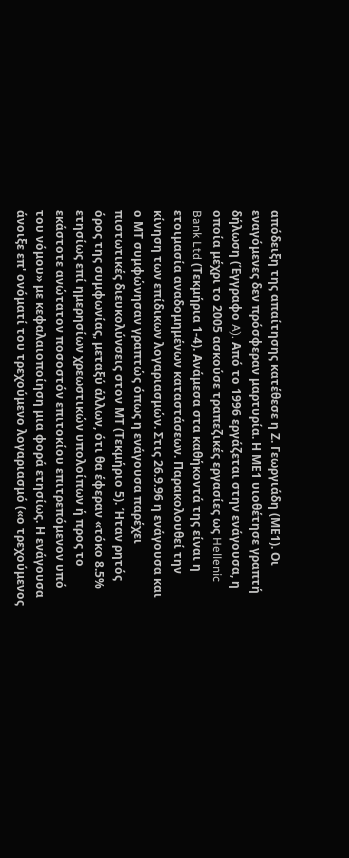απόδειξη της απαίτησης κατέθεσε η Ζ. Γεωργιάδη (ΜΕ1). Οι εναγόμενες δεν πρόσφεραν μαρτυρία. Η ΜΕ1 υιοθέτησε γραπτή δήλωση (Έγγραφο A). Από το 1996 εργάζεται στην ενάγουσα, η οποία μέχρι το 2005 ασκούσε τραπεζικές εργασίες ως Hellenic Bank Ltd (Τεκμήρια 1-4). Ανάμεσα στα καθήκοντά της είναι η ετοιμασία αναδομημένων καταστάσεων. Παρακολουθεί την κίνηση των επίδικων λογαριασμών. Στις 26.9.96 η ενάγουσα και ο ΜΤ συμφώνησαν γραπτώς όπως η ενάγουσα παρέχει πιστωτικές διευκολύνσεις στον ΜΤ (Τεκμήριο 5). Ήταν ρητός όρος της συμφωνίας, μεταξύ άλλων, ότι θα έφεραν «τόκο 8.5% ετησίως επί ημερησίων χρεωστικών υπολοίπων ή προς το εκάστοτε ανώτατον ποσοστόν επιτοκίου επιτρεπόμενον υπό του νόμου» με κεφαλαιοποίηση μια φορά ετησίως. Η ενάγουσα άνοιξε επ' ονόματί του τρεχούμενο λογαριασμό («ο τρεχούμενος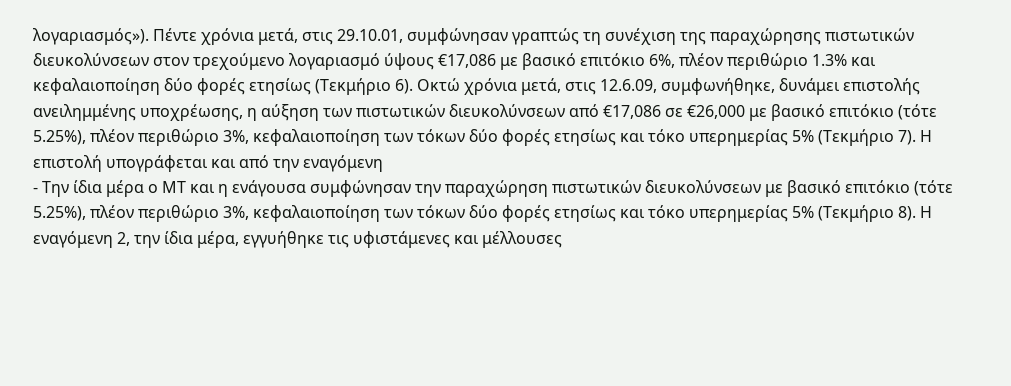λογαριασμός»). Πέντε χρόνια μετά, στις 29.10.01, συμφώνησαν γραπτώς τη συνέχιση της παραχώρησης πιστωτικών διευκολύνσεων στον τρεχούμενο λογαριασμό ύψους €17,086 με βασικό επιτόκιο 6%, πλέον περιθώριο 1.3% και κεφαλαιοποίηση δύο φορές ετησίως (Τεκμήριο 6). Οκτώ χρόνια μετά, στις 12.6.09, συμφωνήθηκε, δυνάμει επιστολής ανειλημμένης υποχρέωσης, η αύξηση των πιστωτικών διευκολύνσεων από €17,086 σε €26,000 με βασικό επιτόκιο (τότε 5.25%), πλέον περιθώριο 3%, κεφαλαιοποίηση των τόκων δύο φορές ετησίως και τόκο υπερημερίας 5% (Τεκμήριο 7). Η επιστολή υπογράφεται και από την εναγόμενη
- Την ίδια μέρα ο ΜΤ και η ενάγουσα συμφώνησαν την παραχώρηση πιστωτικών διευκολύνσεων με βασικό επιτόκιο (τότε 5.25%), πλέον περιθώριο 3%, κεφαλαιοποίηση των τόκων δύο φορές ετησίως και τόκο υπερημερίας 5% (Τεκμήριο 8). Η εναγόμενη 2, την ίδια μέρα, εγγυήθηκε τις υφιστάμενες και μέλλουσες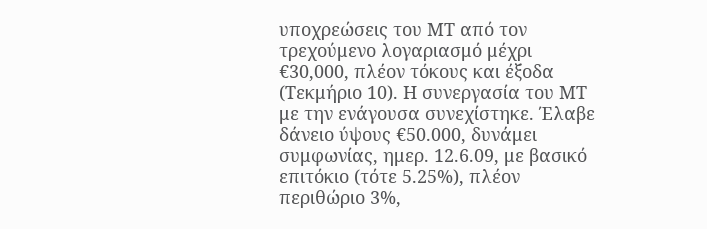υποχρεώσεις του ΜΤ από τον τρεχούμενο λογαριασμό μέχρι €30,000, πλέον τόκους και έξοδα (Τεκμήριο 10). Η συνεργασία του ΜΤ με την ενάγουσα συνεχίστηκε. Έλαβε δάνειο ύψους €50.000, δυνάμει συμφωνίας, ημερ. 12.6.09, με βασικό επιτόκιο (τότε 5.25%), πλέον περιθώριο 3%,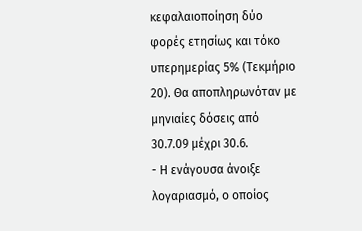κεφαλαιοποίηση δύο φορές ετησίως και τόκο υπερημερίας 5% (Τεκμήριο 20). Θα αποπληρωνόταν με μηνιαίες δόσεις από 30.7.09 μέχρι 30.6.
- Η ενάγουσα άνοιξε λογαριασμό, ο οποίος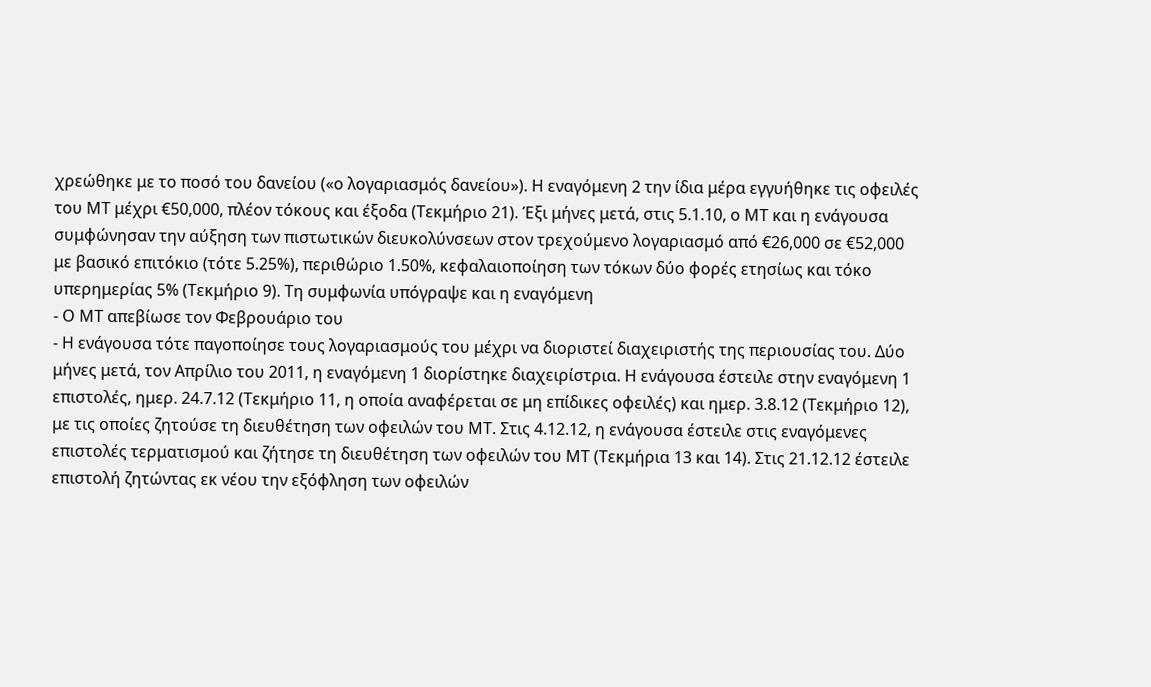χρεώθηκε με το ποσό του δανείου («ο λογαριασμός δανείου»). Η εναγόμενη 2 την ίδια μέρα εγγυήθηκε τις οφειλές του ΜΤ μέχρι €50,000, πλέον τόκους και έξοδα (Τεκμήριο 21). Έξι μήνες μετά, στις 5.1.10, ο ΜΤ και η ενάγουσα συμφώνησαν την αύξηση των πιστωτικών διευκολύνσεων στον τρεχούμενο λογαριασμό από €26,000 σε €52,000 με βασικό επιτόκιο (τότε 5.25%), περιθώριο 1.50%, κεφαλαιοποίηση των τόκων δύο φορές ετησίως και τόκο υπερημερίας 5% (Τεκμήριο 9). Τη συμφωνία υπόγραψε και η εναγόμενη
- Ο ΜΤ απεβίωσε τον Φεβρουάριο του
- Η ενάγουσα τότε παγοποίησε τους λογαριασμούς του μέχρι να διοριστεί διαχειριστής της περιουσίας του. Δύο μήνες μετά, τον Απρίλιο του 2011, η εναγόμενη 1 διορίστηκε διαχειρίστρια. Η ενάγουσα έστειλε στην εναγόμενη 1 επιστολές, ημερ. 24.7.12 (Τεκμήριο 11, η οποία αναφέρεται σε μη επίδικες οφειλές) και ημερ. 3.8.12 (Τεκμήριο 12), με τις οποίες ζητούσε τη διευθέτηση των οφειλών του ΜΤ. Στις 4.12.12, η ενάγουσα έστειλε στις εναγόμενες επιστολές τερματισμού και ζήτησε τη διευθέτηση των οφειλών του ΜΤ (Τεκμήρια 13 και 14). Στις 21.12.12 έστειλε επιστολή ζητώντας εκ νέου την εξόφληση των οφειλών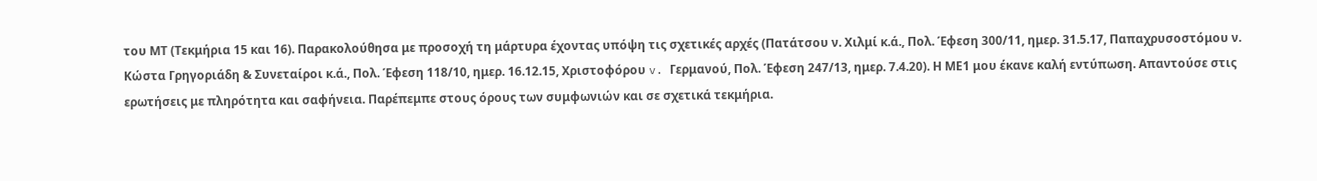του ΜΤ (Τεκμήρια 15 και 16). Παρακολούθησα με προσοχή τη μάρτυρα έχοντας υπόψη τις σχετικές αρχές (Πατάτσου ν. Χιλμί κ.ά., Πολ. Έφεση 300/11, ημερ. 31.5.17, Παπαχρυσοστόμου ν. Κώστα Γρηγοριάδη & Συνεταίροι κ.ά., Πολ. Έφεση 118/10, ημερ. 16.12.15, Χριστοφόρου v. Γερμανού, Πολ. Έφεση 247/13, ημερ. 7.4.20). Η ΜΕ1 μου έκανε καλή εντύπωση. Απαντούσε στις ερωτήσεις με πληρότητα και σαφήνεια. Παρέπεμπε στους όρους των συμφωνιών και σε σχετικά τεκμήρια.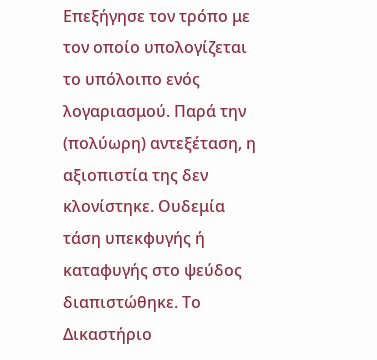Επεξήγησε τον τρόπο με τον οποίο υπολογίζεται το υπόλοιπο ενός λογαριασμού. Παρά την (πολύωρη) αντεξέταση, η αξιοπιστία της δεν κλονίστηκε. Ουδεμία τάση υπεκφυγής ή καταφυγής στο ψεύδος διαπιστώθηκε. Το Δικαστήριο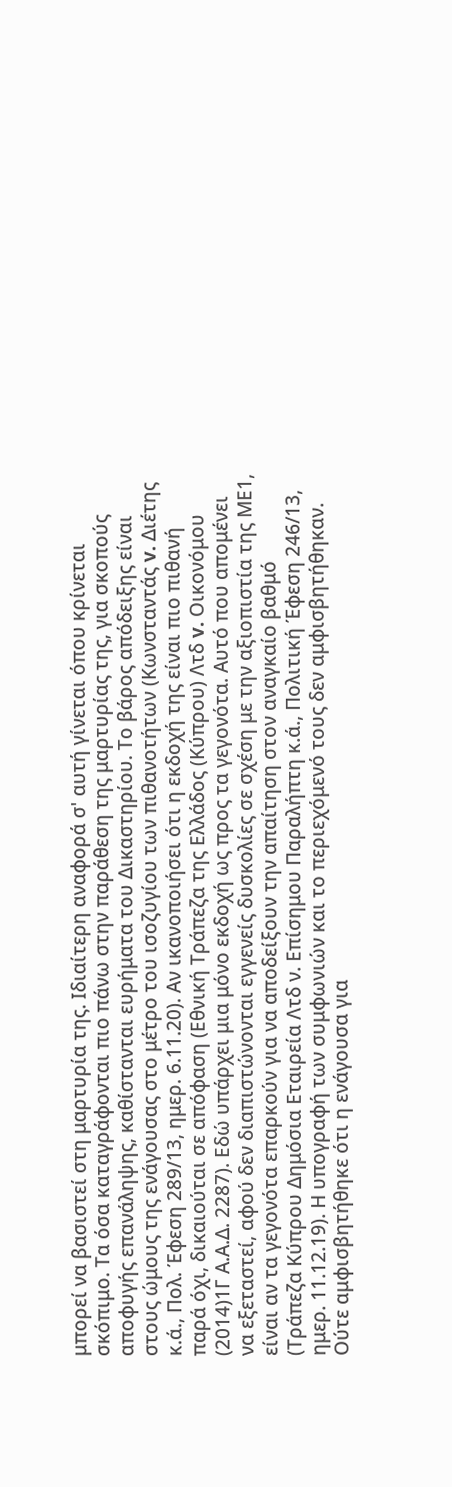μπορεί να βασιστεί στη μαρτυρία της. Ιδιαίτερη αναφορά σ' αυτή γίνεται όπου κρίνεται σκόπιμο. Τα όσα καταγράφονται πιο πάνω στην παράθεση της μαρτυρίας της, για σκοπούς αποφυγής επανάληψης, καθίστανται ευρήματα του Δικαστηρίου. Το βάρος απόδειξης είναι στους ώμους της ενάγουσας στο μέτρο του ισοζυγίου των πιθανοτήτων (Κωνσταντάς v. Διέτης κ.ά., Πολ. Έφεση 289/13, ημερ. 6.11.20). Αν ικανοποιήσει ότι η εκδοχή της είναι πιο πιθανή παρά όχι, δικαιούται σε απόφαση (Εθνική Τράπεζα της Ελλάδος (Κύπρου) Λτδ v. Οικονόμου
(2014)1Γ Α.Α.Δ. 2287). Εδώ υπάρχει μια μόνο εκδοχή ως προς τα γεγονότα. Αυτό που απομένει να εξεταστεί, αφού δεν διαπιστώνονται εγγενείς δυσκολίες σε σχέση με την αξιοπιστία της ΜΕ1, είναι αν τα γεγονότα επαρκούν για να αποδείξουν την απαίτηση στον αναγκαίο βαθμό (Τράπεζα Κύπρου Δημόσια Εταιρεία Λτδ ν. Επίσημου Παραλήπτη κ.ά., Πολιτική Έφεση 246/13, ημερ. 11.12.19). Η υπογραφή των συμφωνιών και το περιεχόμενό τους δεν αμφισβητήθηκαν. Ούτε αμφισβητήθηκε ότι η ενάγουσα για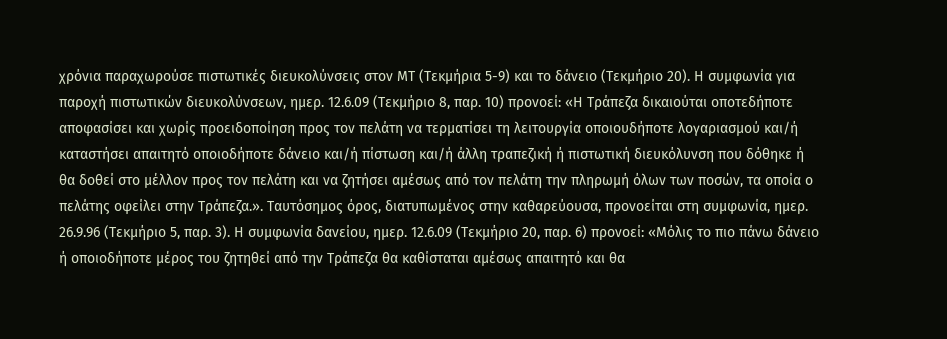χρόνια παραχωρούσε πιστωτικές διευκολύνσεις στον ΜΤ (Τεκμήρια 5-9) και το δάνειο (Τεκμήριο 20). Η συμφωνία για παροχή πιστωτικών διευκολύνσεων, ημερ. 12.6.09 (Τεκμήριο 8, παρ. 10) προνοεί: «Η Τράπεζα δικαιούται οποτεδήποτε αποφασίσει και χωρίς προειδοποίηση προς τον πελάτη να τερματίσει τη λειτουργία οποιουδήποτε λογαριασμού και/ή καταστήσει απαιτητό οποιοδήποτε δάνειο και/ή πίστωση και/ή άλλη τραπεζική ή πιστωτική διευκόλυνση που δόθηκε ή θα δοθεί στο μέλλον προς τον πελάτη και να ζητήσει αμέσως από τον πελάτη την πληρωμή όλων των ποσών, τα οποία ο πελάτης οφείλει στην Τράπεζα.». Ταυτόσημος όρος, διατυπωμένος στην καθαρεύουσα, προνοείται στη συμφωνία, ημερ. 26.9.96 (Τεκμήριο 5, παρ. 3). Η συμφωνία δανείου, ημερ. 12.6.09 (Τεκμήριο 20, παρ. 6) προνοεί: «Μόλις το πιο πάνω δάνειο ή οποιοδήποτε μέρος του ζητηθεί από την Τράπεζα θα καθίσταται αμέσως απαιτητό και θα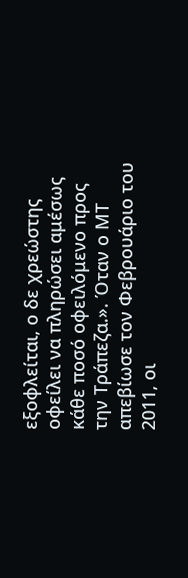εξοφλείται, ο δε χρεώστης οφείλει να πληρώσει αμέσως κάθε ποσό οφειλόμενο προς την Τράπεζα.». Όταν ο ΜΤ απεβίωσε τον Φεβρουάριο του 2011, οι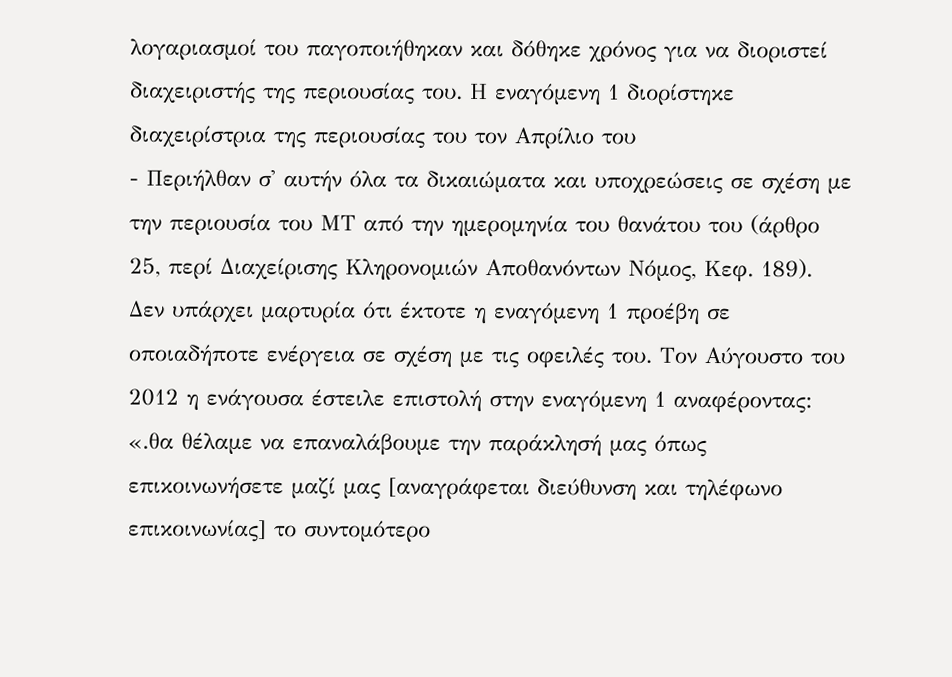λογαριασμοί του παγοποιήθηκαν και δόθηκε χρόνος για να διοριστεί διαχειριστής της περιουσίας του. Η εναγόμενη 1 διορίστηκε διαχειρίστρια της περιουσίας του τον Απρίλιο του
- Περιήλθαν σ' αυτήν όλα τα δικαιώματα και υποχρεώσεις σε σχέση με την περιουσία του ΜΤ από την ημερομηνία του θανάτου του (άρθρο 25, περί Διαχείρισης Κληρονομιών Αποθανόντων Νόμος, Κεφ. 189). Δεν υπάρχει μαρτυρία ότι έκτοτε η εναγόμενη 1 προέβη σε οποιαδήποτε ενέργεια σε σχέση με τις οφειλές του. Τον Αύγουστο του 2012 η ενάγουσα έστειλε επιστολή στην εναγόμενη 1 αναφέροντας: «.θα θέλαμε να επαναλάβουμε την παράκλησή μας όπως επικοινωνήσετε μαζί μας [αναγράφεται διεύθυνση και τηλέφωνο επικοινωνίας] το συντομότερο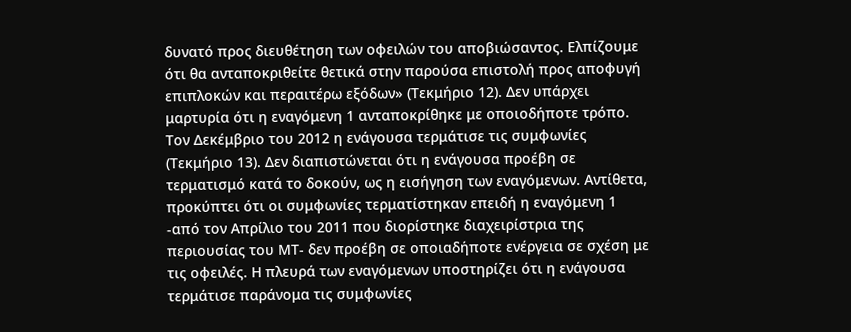δυνατό προς διευθέτηση των οφειλών του αποβιώσαντος. Ελπίζουμε ότι θα ανταποκριθείτε θετικά στην παρούσα επιστολή προς αποφυγή επιπλοκών και περαιτέρω εξόδων» (Τεκμήριο 12). Δεν υπάρχει μαρτυρία ότι η εναγόμενη 1 ανταποκρίθηκε με οποιοδήποτε τρόπο. Τον Δεκέμβριο του 2012 η ενάγουσα τερμάτισε τις συμφωνίες (Τεκμήριο 13). Δεν διαπιστώνεται ότι η ενάγουσα προέβη σε τερματισμό κατά το δοκούν, ως η εισήγηση των εναγόμενων. Αντίθετα, προκύπτει ότι οι συμφωνίες τερματίστηκαν επειδή η εναγόμενη 1 -από τον Απρίλιο του 2011 που διορίστηκε διαχειρίστρια της περιουσίας του ΜΤ- δεν προέβη σε οποιαδήποτε ενέργεια σε σχέση με τις οφειλές. Η πλευρά των εναγόμενων υποστηρίζει ότι η ενάγουσα τερμάτισε παράνομα τις συμφωνίες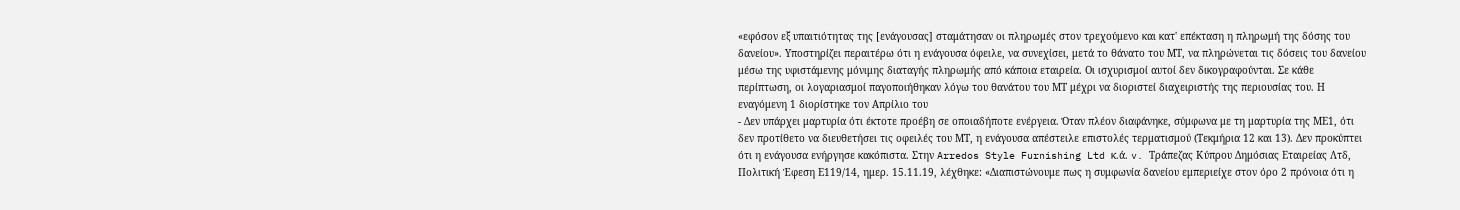«εφόσον εξ υπαιτιότητας της [ενάγουσας] σταμάτησαν οι πληρωμές στον τρεχούμενο και κατ' επέκταση η πληρωμή της δόσης του δανείου». Υποστηρίζει περαιτέρω ότι η ενάγουσα όφειλε, να συνεχίσει, μετά το θάνατο του ΜΤ, να πληρώνεται τις δόσεις του δανείου μέσω της υφιστάμενης μόνιμης διαταγής πληρωμής από κάποια εταιρεία. Οι ισχυρισμοί αυτοί δεν δικογραφούνται. Σε κάθε περίπτωση, οι λογαριασμοί παγοποιήθηκαν λόγω του θανάτου του ΜΤ μέχρι να διοριστεί διαχειριστής της περιουσίας του. Η εναγόμενη 1 διορίστηκε τον Απρίλιο του
- Δεν υπάρχει μαρτυρία ότι έκτοτε προέβη σε οποιαδήποτε ενέργεια. Όταν πλέον διαφάνηκε, σύμφωνα με τη μαρτυρία της ΜΕ1, ότι δεν προτίθετο να διευθετήσει τις οφειλές του ΜΤ, η ενάγουσα απέστειλε επιστολές τερματισμού (Τεκμήρια 12 και 13). Δεν προκύπτει ότι η ενάγουσα ενήργησε κακόπιστα. Στην Arredos Style Furnishing Ltd κ.ά. v. Τράπεζας Κύπρου Δημόσιας Εταιρείας Λτδ, Πολιτική Έφεση Ε119/14, ημερ. 15.11.19, λέχθηκε: «Διαπιστώνουμε πως η συμφωνία δανείου εμπεριείχε στον όρο 2 πρόνοια ότι η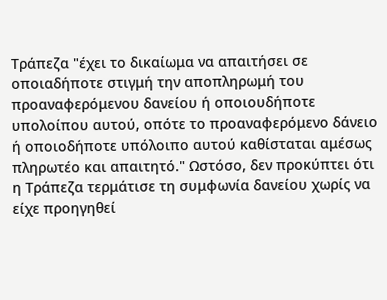Τράπεζα "έχει το δικαίωμα να απαιτήσει σε οποιαδήποτε στιγμή την αποπληρωμή του προαναφερόμενου δανείου ή οποιουδήποτε υπολοίπου αυτού, οπότε το προαναφερόμενο δάνειο ή οποιοδήποτε υπόλοιπο αυτού καθίσταται αμέσως πληρωτέο και απαιτητό." Ωστόσο, δεν προκύπτει ότι η Τράπεζα τερμάτισε τη συμφωνία δανείου χωρίς να είχε προηγηθεί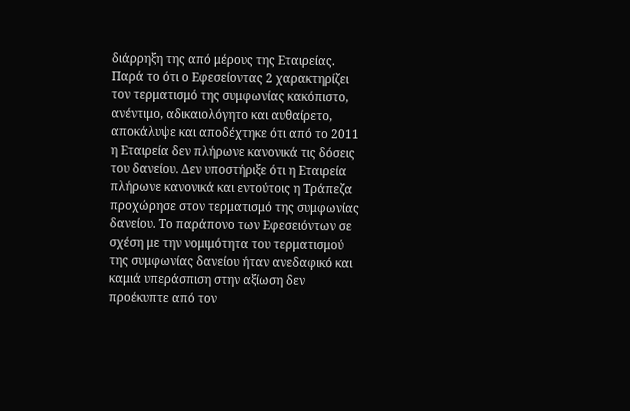διάρρηξη της από μέρους της Εταιρείας. Παρά το ότι ο Εφεσείοντας 2 χαρακτηρίζει τον τερματισμό της συμφωνίας κακόπιστο, ανέντιμο, αδικαιολόγητο και αυθαίρετο, αποκάλυψε και αποδέχτηκε ότι από το 2011 η Εταιρεία δεν πλήρωνε κανονικά τις δόσεις του δανείου. Δεν υποστήριξε ότι η Εταιρεία πλήρωνε κανονικά και εντούτοις η Τράπεζα προχώρησε στον τερματισμό της συμφωνίας δανείου. Το παράπονο των Εφεσειόντων σε σχέση με την νομιμότητα του τερματισμού της συμφωνίας δανείου ήταν ανεδαφικό και καμιά υπεράσπιση στην αξίωση δεν προέκυπτε από τον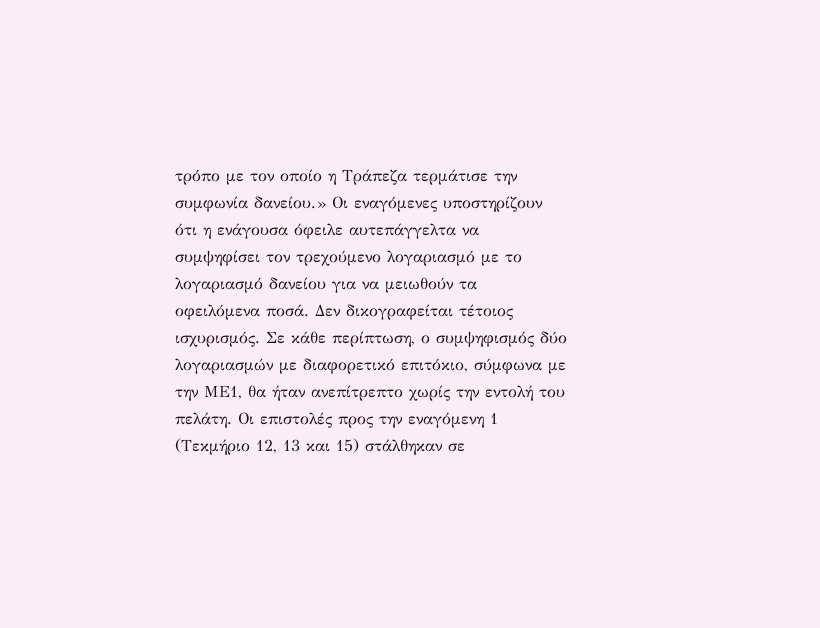τρόπο με τον οποίο η Τράπεζα τερμάτισε την συμφωνία δανείου.» Οι εναγόμενες υποστηρίζουν ότι η ενάγουσα όφειλε αυτεπάγγελτα να συμψηφίσει τον τρεχούμενο λογαριασμό με το λογαριασμό δανείου για να μειωθούν τα οφειλόμενα ποσά. Δεν δικογραφείται τέτοιος ισχυρισμός. Σε κάθε περίπτωση, ο συμψηφισμός δύο λογαριασμών με διαφορετικό επιτόκιο, σύμφωνα με την ΜΕ1, θα ήταν ανεπίτρεπτο χωρίς την εντολή του πελάτη. Οι επιστολές προς την εναγόμενη 1 (Τεκμήριο 12, 13 και 15) στάλθηκαν σε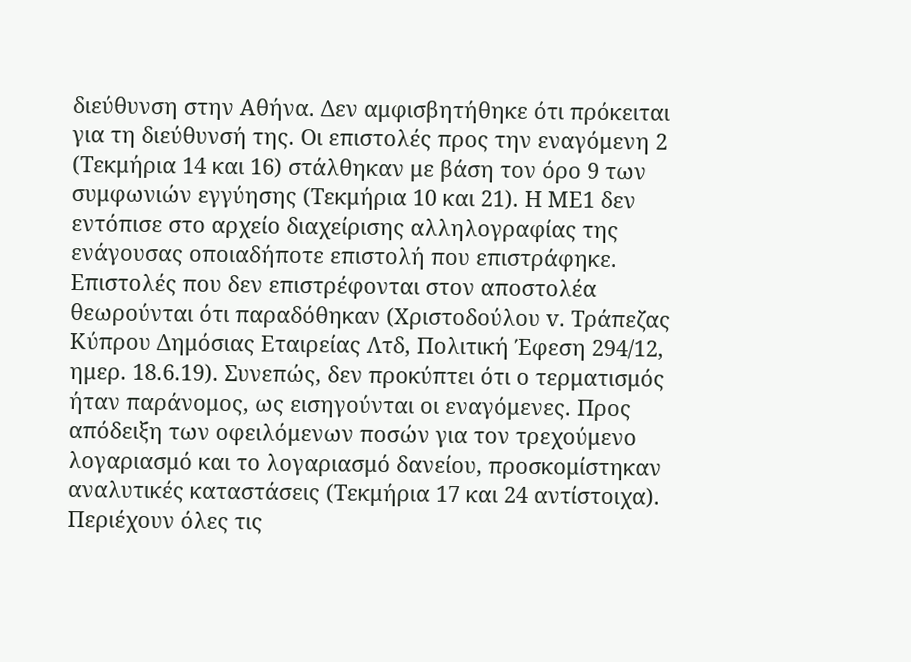διεύθυνση στην Αθήνα. Δεν αμφισβητήθηκε ότι πρόκειται για τη διεύθυνσή της. Οι επιστολές προς την εναγόμενη 2 (Τεκμήρια 14 και 16) στάλθηκαν με βάση τον όρο 9 των συμφωνιών εγγύησης (Τεκμήρια 10 και 21). Η ΜΕ1 δεν εντόπισε στο αρχείο διαχείρισης αλληλογραφίας της ενάγουσας οποιαδήποτε επιστολή που επιστράφηκε. Επιστολές που δεν επιστρέφονται στον αποστολέα θεωρούνται ότι παραδόθηκαν (Χριστοδούλου v. Τράπεζας Κύπρου Δημόσιας Εταιρείας Λτδ, Πολιτική Έφεση 294/12, ημερ. 18.6.19). Συνεπώς, δεν προκύπτει ότι ο τερματισμός ήταν παράνομος, ως εισηγούνται οι εναγόμενες. Προς απόδειξη των οφειλόμενων ποσών για τον τρεχούμενο λογαριασμό και το λογαριασμό δανείου, προσκομίστηκαν αναλυτικές καταστάσεις (Τεκμήρια 17 και 24 αντίστοιχα). Περιέχουν όλες τις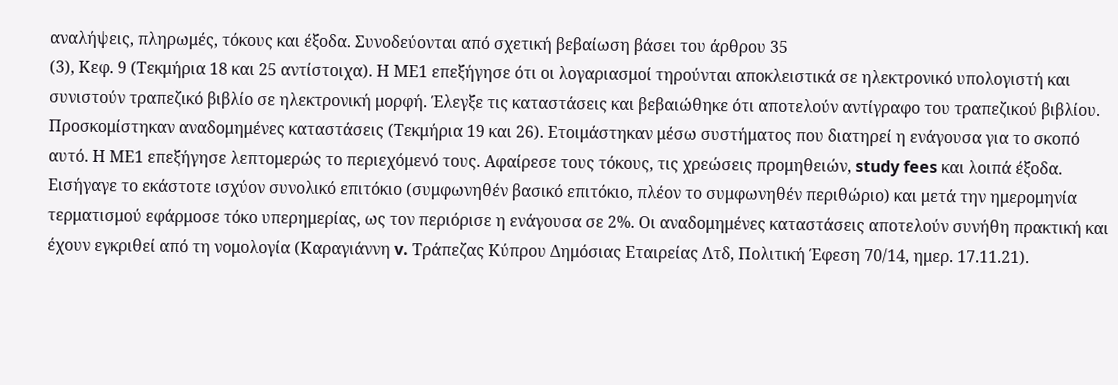αναλήψεις, πληρωμές, τόκους και έξοδα. Συνοδεύονται από σχετική βεβαίωση βάσει του άρθρου 35
(3), Κεφ. 9 (Τεκμήρια 18 και 25 αντίστοιχα). Η ΜΕ1 επεξήγησε ότι οι λογαριασμοί τηρούνται αποκλειστικά σε ηλεκτρονικό υπολογιστή και συνιστούν τραπεζικό βιβλίο σε ηλεκτρονική μορφή. Έλεγξε τις καταστάσεις και βεβαιώθηκε ότι αποτελούν αντίγραφο του τραπεζικού βιβλίου. Προσκομίστηκαν αναδομημένες καταστάσεις (Τεκμήρια 19 και 26). Ετοιμάστηκαν μέσω συστήματος που διατηρεί η ενάγουσα για το σκοπό αυτό. Η ΜΕ1 επεξήγησε λεπτομερώς το περιεχόμενό τους. Αφαίρεσε τους τόκους, τις χρεώσεις προμηθειών, study fees και λοιπά έξοδα. Εισήγαγε το εκάστοτε ισχύον συνολικό επιτόκιο (συμφωνηθέν βασικό επιτόκιο, πλέον το συμφωνηθέν περιθώριο) και μετά την ημερομηνία τερματισμού εφάρμοσε τόκο υπερημερίας, ως τον περιόρισε η ενάγουσα σε 2%. Οι αναδομημένες καταστάσεις αποτελούν συνήθη πρακτική και έχουν εγκριθεί από τη νομολογία (Καραγιάννη v. Τράπεζας Κύπρου Δημόσιας Εταιρείας Λτδ, Πολιτική Έφεση 70/14, ημερ. 17.11.21).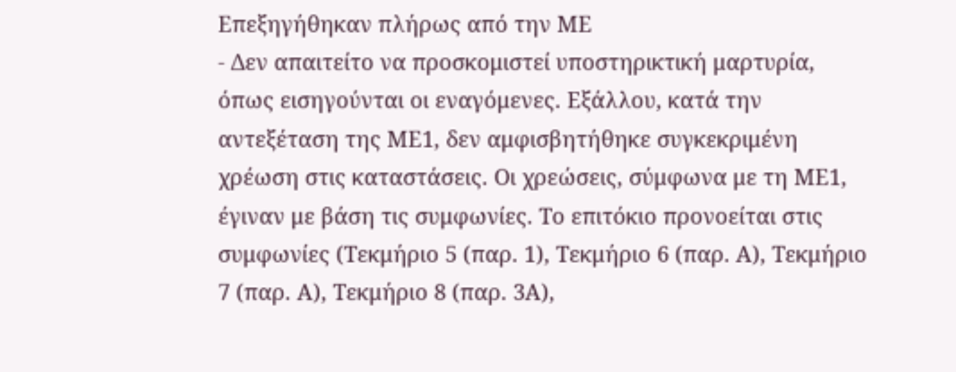Επεξηγήθηκαν πλήρως από την ΜΕ
- Δεν απαιτείτο να προσκομιστεί υποστηρικτική μαρτυρία, όπως εισηγούνται οι εναγόμενες. Εξάλλου, κατά την αντεξέταση της ΜΕ1, δεν αμφισβητήθηκε συγκεκριμένη χρέωση στις καταστάσεις. Οι χρεώσεις, σύμφωνα με τη ΜΕ1, έγιναν με βάση τις συμφωνίες. Το επιτόκιο προνοείται στις συμφωνίες (Τεκμήριο 5 (παρ. 1), Τεκμήριο 6 (παρ. Α), Τεκμήριο 7 (παρ. Α), Τεκμήριο 8 (παρ. 3Α),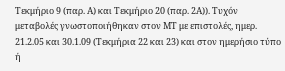Τεκμήριο 9 (παρ. Α) και Τεκμήριο 20 (παρ. 2Α)). Τυχόν μεταβολές γνωστοποιήθηκαν στον ΜΤ με επιστολές, ημερ. 21.2.05 και 30.1.09 (Τεκμήρια 22 και 23) και στον ημερήσιο τύπο ή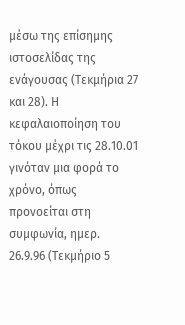μέσω της επίσημης ιστοσελίδας της ενάγουσας (Τεκμήρια 27 και 28). Η κεφαλαιοποίηση του τόκου μέχρι τις 28.10.01 γινόταν μια φορά το χρόνο, όπως προνοείται στη συμφωνία, ημερ. 26.9.96 (Τεκμήριο 5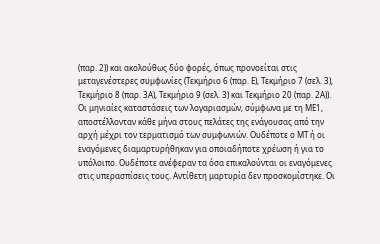(παρ. 2)) και ακολούθως δύο φορές, όπως προνοείται στις μεταγενέστερες συμφωνίες (Τεκμήριο 6 (παρ. Ε), Τεκμήριο 7 (σελ. 3), Τεκμήριο 8 (παρ. 3Α), Τεκμήριο 9 (σελ. 3) και Τεκμήριο 20 (παρ. 2Α)). Οι μηνιαίες καταστάσεις των λογαριασμών, σύμφωνα με τη ΜΕ1, αποστέλλονταν κάθε μήνα στους πελάτες της ενάγουσας από την αρχή μέχρι τον τερματισμό των συμφωνιών. Ουδέποτε ο ΜΤ ή οι εναγόμενες διαμαρτυρήθηκαν για οποιαδήποτε χρέωση ή για το υπόλοιπο. Ουδέποτε ανέφεραν τα όσα επικαλούνται οι εναγόμενες στις υπερασπίσεις τους. Αντίθετη μαρτυρία δεν προσκομίστηκε. Οι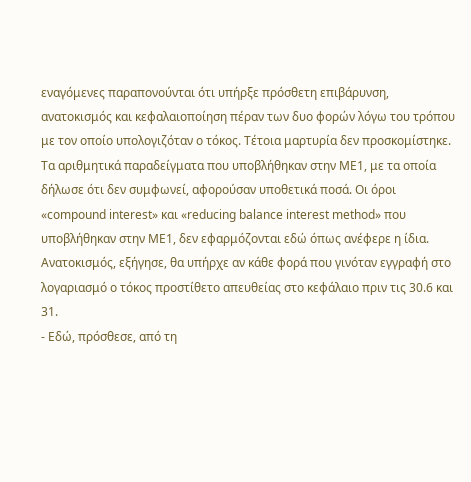εναγόμενες παραπονούνται ότι υπήρξε πρόσθετη επιβάρυνση, ανατοκισμός και κεφαλαιοποίηση πέραν των δυο φορών λόγω του τρόπου με τον οποίο υπολογιζόταν ο τόκος. Τέτοια μαρτυρία δεν προσκομίστηκε. Τα αριθμητικά παραδείγματα που υποβλήθηκαν στην ΜΕ1, με τα οποία δήλωσε ότι δεν συμφωνεί, αφορούσαν υποθετικά ποσά. Οι όροι «compound interest» και «reducing balance interest method» που υποβλήθηκαν στην ΜΕ1, δεν εφαρμόζονται εδώ όπως ανέφερε η ίδια. Ανατοκισμός, εξήγησε, θα υπήρχε αν κάθε φορά που γινόταν εγγραφή στο λογαριασμό ο τόκος προστίθετο απευθείας στο κεφάλαιο πριν τις 30.6 και 31.
- Εδώ, πρόσθεσε, από τη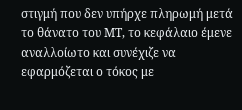στιγμή που δεν υπήρχε πληρωμή μετά το θάνατο του ΜΤ, το κεφάλαιο έμενε αναλλοίωτο και συνέχιζε να εφαρμόζεται ο τόκος με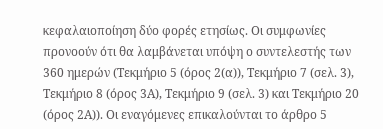κεφαλαιοποίηση δύο φορές ετησίως. Οι συμφωνίες προνοούν ότι θα λαμβάνεται υπόψη ο συντελεστής των 360 ημερών (Τεκμήριο 5 (όρος 2(α)), Τεκμήριο 7 (σελ. 3), Τεκμήριο 8 (όρος 3Α), Τεκμήριο 9 (σελ. 3) και Τεκμήριο 20 (όρος 2Α)). Οι εναγόμενες επικαλούνται το άρθρο 5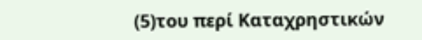(5)του περί Καταχρηστικών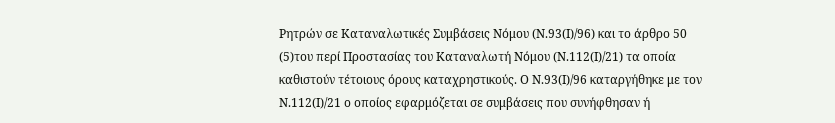Ρητρών σε Καταναλωτικές Συμβάσεις Νόμου (Ν.93(Ι)/96) και το άρθρο 50
(5)του περί Προστασίας του Καταναλωτή Νόμου (Ν.112(Ι)/21) τα οποία καθιστούν τέτοιους όρους καταχρηστικούς. Ο Ν.93(Ι)/96 καταργήθηκε με τον Ν.112(Ι)/21 ο οποίος εφαρμόζεται σε συμβάσεις που συνήφθησαν ή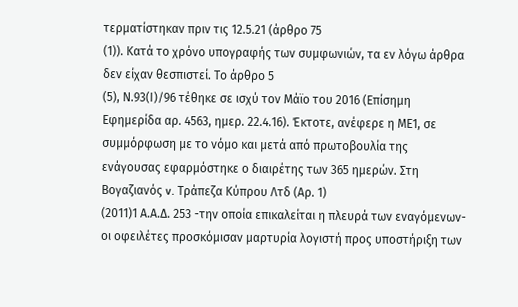τερματίστηκαν πριν τις 12.5.21 (άρθρο 75
(1)). Κατά το χρόνο υπογραφής των συμφωνιών, τα εν λόγω άρθρα δεν είχαν θεσπιστεί. Το άρθρο 5
(5), Ν.93(Ι)/96 τέθηκε σε ισχύ τον Μάϊο του 2016 (Επίσημη Εφημερίδα αρ. 4563, ημερ. 22.4.16). Έκτοτε, ανέφερε η ΜΕ1, σε συμμόρφωση με το νόμο και μετά από πρωτοβουλία της ενάγουσας εφαρμόστηκε ο διαιρέτης των 365 ημερών. Στη Βογαζιανός v. Τράπεζα Κύπρου Λτδ (Αρ. 1)
(2011)1 Α.Α.Δ. 253 -την οποία επικαλείται η πλευρά των εναγόμενων- οι οφειλέτες προσκόμισαν μαρτυρία λογιστή προς υποστήριξη των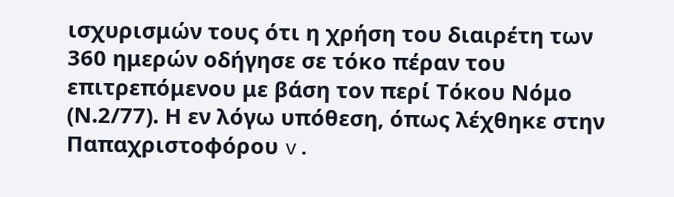ισχυρισμών τους ότι η χρήση του διαιρέτη των 360 ημερών οδήγησε σε τόκο πέραν του επιτρεπόμενου με βάση τον περί Τόκου Νόμο (Ν.2/77). Η εν λόγω υπόθεση, όπως λέχθηκε στην Παπαχριστοφόρου v.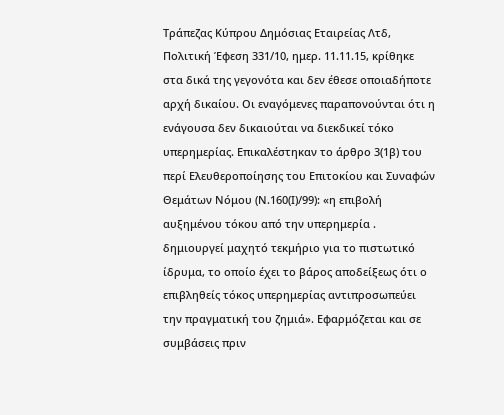Τράπεζας Κύπρου Δημόσιας Εταιρείας Λτδ, Πολιτική Έφεση 331/10, ημερ. 11.11.15, κρίθηκε στα δικά της γεγονότα και δεν έθεσε οποιαδήποτε αρχή δικαίου. Οι εναγόμενες παραπονούνται ότι η ενάγουσα δεν δικαιούται να διεκδικεί τόκο υπερημερίας. Επικαλέστηκαν το άρθρο 3(1β) του περί Ελευθεροποίησης του Επιτοκίου και Συναφών Θεμάτων Νόμου (Ν.160(Ι)/99): «η επιβολή αυξημένου τόκου από την υπερημερία . δημιουργεί μαχητό τεκμήριο για το πιστωτικό ίδρυμα, το οποίο έχει το βάρος αποδείξεως ότι ο επιβληθείς τόκος υπερημερίας αντιπροσωπεύει την πραγματική του ζημιά». Εφαρμόζεται και σε συμβάσεις πριν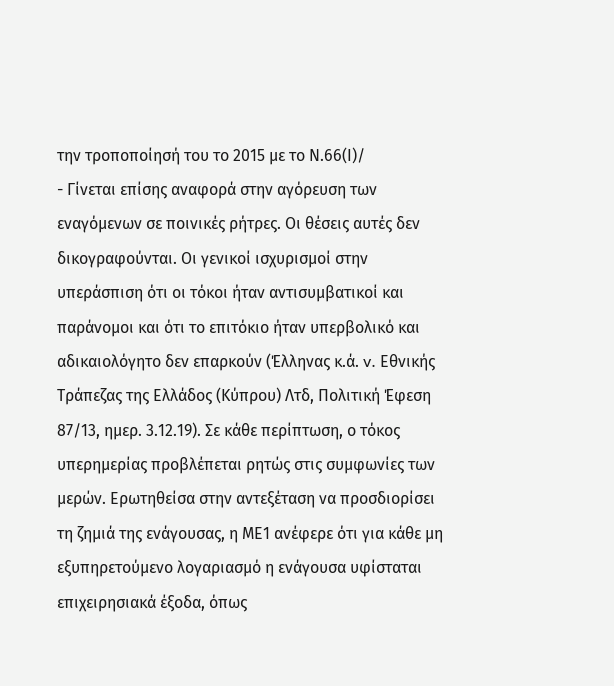την τροποποίησή του το 2015 με το Ν.66(Ι)/
- Γίνεται επίσης αναφορά στην αγόρευση των εναγόμενων σε ποινικές ρήτρες. Οι θέσεις αυτές δεν δικογραφούνται. Οι γενικοί ισχυρισμοί στην υπεράσπιση ότι οι τόκοι ήταν αντισυμβατικοί και παράνομοι και ότι το επιτόκιο ήταν υπερβολικό και αδικαιολόγητο δεν επαρκούν (Έλληνας κ.ά. v. Εθνικής Τράπεζας της Ελλάδος (Κύπρου) Λτδ, Πολιτική Έφεση 87/13, ημερ. 3.12.19). Σε κάθε περίπτωση, ο τόκος υπερημερίας προβλέπεται ρητώς στις συμφωνίες των μερών. Ερωτηθείσα στην αντεξέταση να προσδιορίσει τη ζημιά της ενάγουσας, η ΜΕ1 ανέφερε ότι για κάθε μη εξυπηρετούμενο λογαριασμό η ενάγουσα υφίσταται επιχειρησιακά έξοδα, όπως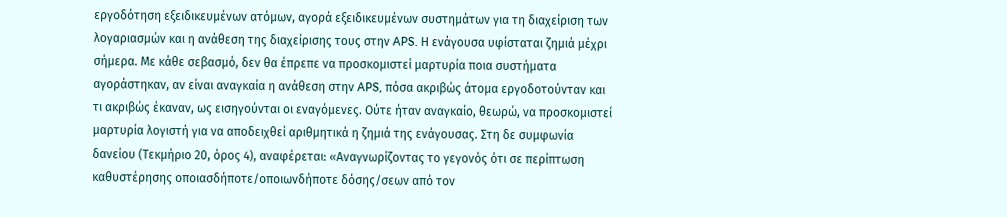εργοδότηση εξειδικευμένων ατόμων, αγορά εξειδικευμένων συστημάτων για τη διαχείριση των λογαριασμών και η ανάθεση της διαχείρισης τους στην APS. Η ενάγουσα υφίσταται ζημιά μέχρι σήμερα. Με κάθε σεβασμό, δεν θα έπρεπε να προσκομιστεί μαρτυρία ποια συστήματα αγοράστηκαν, αν είναι αναγκαία η ανάθεση στην APS, πόσα ακριβώς άτομα εργοδοτούνταν και τι ακριβώς έκαναν, ως εισηγούνται οι εναγόμενες. Ούτε ήταν αναγκαίο, θεωρώ, να προσκομιστεί μαρτυρία λογιστή για να αποδειχθεί αριθμητικά η ζημιά της ενάγουσας. Στη δε συμφωνία δανείου (Τεκμήριο 20, όρος 4), αναφέρεται: «Αναγνωρίζοντας το γεγονός ότι σε περίπτωση καθυστέρησης οποιασδήποτε/οποιωνδήποτε δόσης/σεων από τον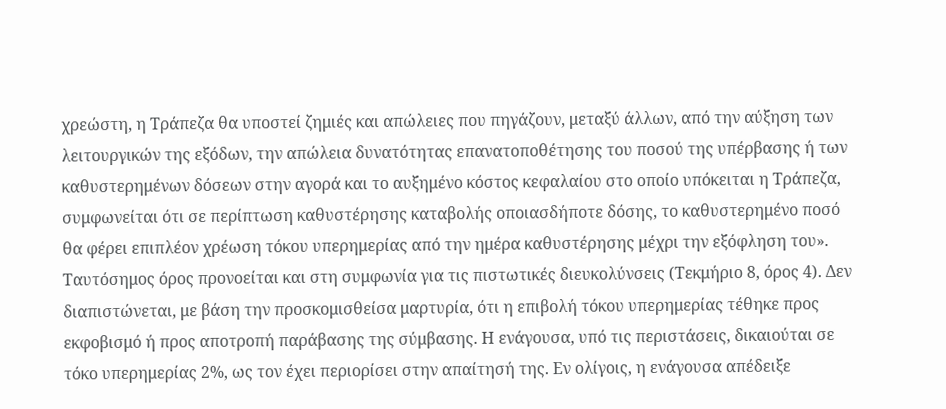χρεώστη, η Τράπεζα θα υποστεί ζημιές και απώλειες που πηγάζουν, μεταξύ άλλων, από την αύξηση των λειτουργικών της εξόδων, την απώλεια δυνατότητας επανατοποθέτησης του ποσού της υπέρβασης ή των καθυστερημένων δόσεων στην αγορά και το αυξημένο κόστος κεφαλαίου στο οποίο υπόκειται η Τράπεζα, συμφωνείται ότι σε περίπτωση καθυστέρησης καταβολής οποιασδήποτε δόσης, το καθυστερημένο ποσό θα φέρει επιπλέον χρέωση τόκου υπερημερίας από την ημέρα καθυστέρησης μέχρι την εξόφληση του». Ταυτόσημος όρος προνοείται και στη συμφωνία για τις πιστωτικές διευκολύνσεις (Τεκμήριο 8, όρος 4). Δεν διαπιστώνεται, με βάση την προσκομισθείσα μαρτυρία, ότι η επιβολή τόκου υπερημερίας τέθηκε προς εκφοβισμό ή προς αποτροπή παράβασης της σύμβασης. Η ενάγουσα, υπό τις περιστάσεις, δικαιούται σε τόκο υπερημερίας 2%, ως τον έχει περιορίσει στην απαίτησή της. Εν ολίγοις, η ενάγουσα απέδειξε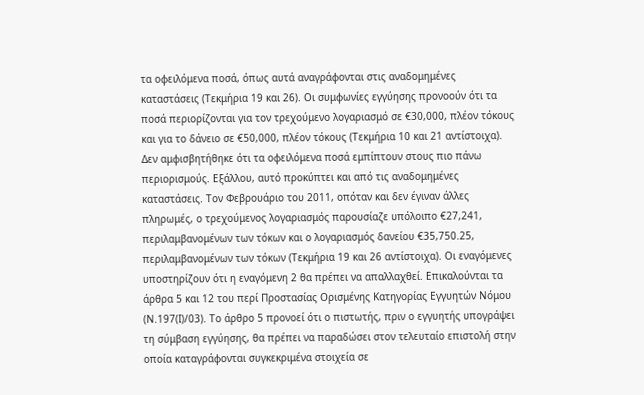τα οφειλόμενα ποσά, όπως αυτά αναγράφονται στις αναδομημένες καταστάσεις (Τεκμήρια 19 και 26). Οι συμφωνίες εγγύησης προνοούν ότι τα ποσά περιορίζονται για τον τρεχούμενο λογαριασμό σε €30,000, πλέον τόκους και για το δάνειο σε €50,000, πλέον τόκους (Τεκμήρια 10 και 21 αντίστοιχα). Δεν αμφισβητήθηκε ότι τα οφειλόμενα ποσά εμπίπτουν στους πιο πάνω περιορισμούς. Εξάλλου, αυτό προκύπτει και από τις αναδομημένες καταστάσεις. Τον Φεβρουάριο του 2011, οπόταν και δεν έγιναν άλλες πληρωμές, ο τρεχούμενος λογαριασμός παρουσίαζε υπόλοιπο €27,241, περιλαμβανομένων των τόκων και ο λογαριασμός δανείου €35,750.25, περιλαμβανομένων των τόκων (Τεκμήρια 19 και 26 αντίστοιχα). Οι εναγόμενες υποστηρίζουν ότι η εναγόμενη 2 θα πρέπει να απαλλαχθεί. Επικαλούνται τα άρθρα 5 και 12 του περί Προστασίας Ορισμένης Κατηγορίας Εγγυητών Νόμου (Ν.197(Ι)/03). Το άρθρο 5 προνοεί ότι ο πιστωτής, πριν ο εγγυητής υπογράψει τη σύμβαση εγγύησης, θα πρέπει να παραδώσει στον τελευταίο επιστολή στην οποία καταγράφονται συγκεκριμένα στοιχεία σε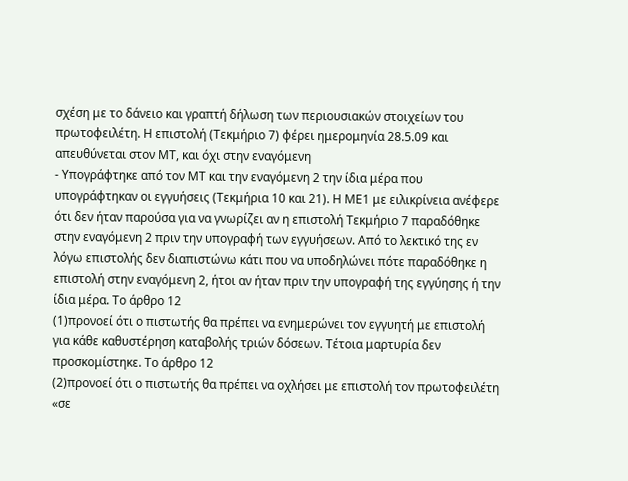σχέση με το δάνειο και γραπτή δήλωση των περιουσιακών στοιχείων του πρωτοφειλέτη. Η επιστολή (Τεκμήριο 7) φέρει ημερομηνία 28.5.09 και απευθύνεται στον ΜΤ, και όχι στην εναγόμενη
- Υπογράφτηκε από τον ΜΤ και την εναγόμενη 2 την ίδια μέρα που υπογράφτηκαν οι εγγυήσεις (Τεκμήρια 10 και 21). Η ΜΕ1 με ειλικρίνεια ανέφερε ότι δεν ήταν παρούσα για να γνωρίζει αν η επιστολή Τεκμήριο 7 παραδόθηκε στην εναγόμενη 2 πριν την υπογραφή των εγγυήσεων. Από το λεκτικό της εν λόγω επιστολής δεν διαπιστώνω κάτι που να υποδηλώνει πότε παραδόθηκε η επιστολή στην εναγόμενη 2, ήτοι αν ήταν πριν την υπογραφή της εγγύησης ή την ίδια μέρα. Το άρθρο 12
(1)προνοεί ότι ο πιστωτής θα πρέπει να ενημερώνει τον εγγυητή με επιστολή για κάθε καθυστέρηση καταβολής τριών δόσεων. Τέτοια μαρτυρία δεν προσκομίστηκε. Το άρθρο 12
(2)προνοεί ότι ο πιστωτής θα πρέπει να οχλήσει με επιστολή τον πρωτοφειλέτη «σε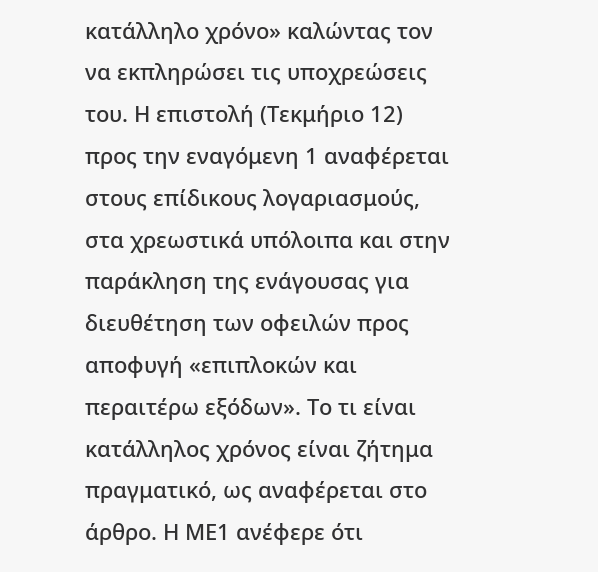κατάλληλο χρόνο» καλώντας τον να εκπληρώσει τις υποχρεώσεις του. Η επιστολή (Τεκμήριο 12) προς την εναγόμενη 1 αναφέρεται στους επίδικους λογαριασμούς, στα χρεωστικά υπόλοιπα και στην παράκληση της ενάγουσας για διευθέτηση των οφειλών προς αποφυγή «επιπλοκών και περαιτέρω εξόδων». Το τι είναι κατάλληλος χρόνος είναι ζήτημα πραγματικό, ως αναφέρεται στο άρθρο. Η ΜΕ1 ανέφερε ότι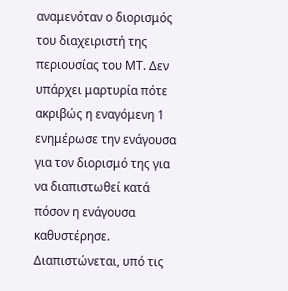αναμενόταν ο διορισμός του διαχειριστή της περιουσίας του ΜΤ. Δεν υπάρχει μαρτυρία πότε ακριβώς η εναγόμενη 1 ενημέρωσε την ενάγουσα για τον διορισμό της για να διαπιστωθεί κατά πόσον η ενάγουσα καθυστέρησε. Διαπιστώνεται, υπό τις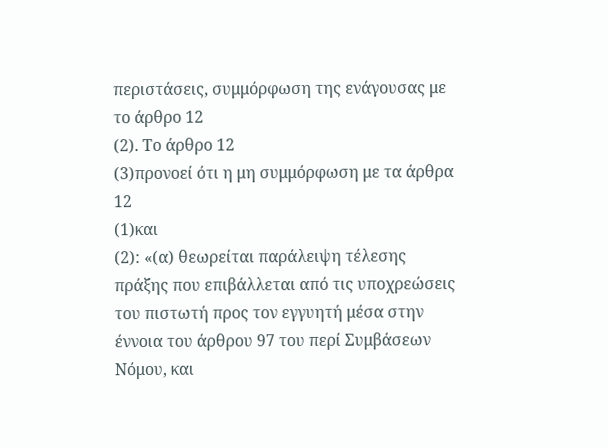περιστάσεις, συμμόρφωση της ενάγουσας με το άρθρο 12
(2). Το άρθρο 12
(3)προνοεί ότι η μη συμμόρφωση με τα άρθρα 12
(1)και
(2): «(α) θεωρείται παράλειψη τέλεσης πράξης που επιβάλλεται από τις υποχρεώσεις του πιστωτή προς τον εγγυητή μέσα στην έννοια του άρθρου 97 του περί Συμβάσεων Νόμου, και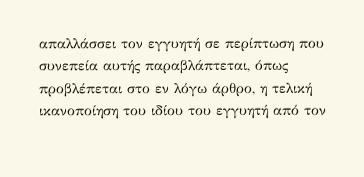απαλλάσσει τον εγγυητή σε περίπτωση που συνεπεία αυτής παραβλάπτεται, όπως προβλέπεται στο εν λόγω άρθρο, η τελική ικανοποίηση του ιδίου του εγγυητή από τον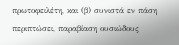πρωτοφειλέτη, και (β) συνιστά εν πάση περιπτώσει, παραβίαση ουσιώδους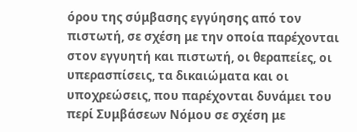όρου της σύμβασης εγγύησης από τον πιστωτή, σε σχέση με την οποία παρέχονται στον εγγυητή και πιστωτή, οι θεραπείες, οι υπερασπίσεις, τα δικαιώματα και οι υποχρεώσεις, που παρέχονται δυνάμει του περί Συμβάσεων Νόμου σε σχέση με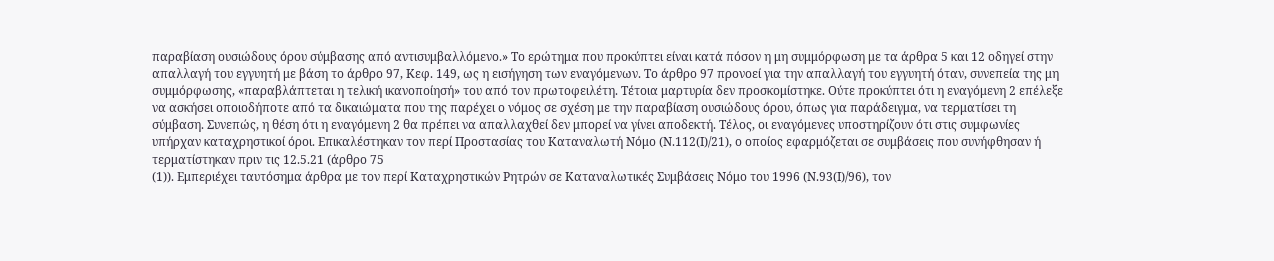παραβίαση ουσιώδους όρου σύμβασης από αντισυμβαλλόμενο.» Το ερώτημα που προκύπτει είναι κατά πόσον η μη συμμόρφωση με τα άρθρα 5 και 12 οδηγεί στην απαλλαγή του εγγυητή με βάση το άρθρο 97, Κεφ. 149, ως η εισήγηση των εναγόμενων. Το άρθρο 97 προνοεί για την απαλλαγή του εγγυητή όταν, συνεπεία της μη συμμόρφωσης, «παραβλάπτεται η τελική ικανοποίησή» του από τον πρωτοφειλέτη. Τέτοια μαρτυρία δεν προσκομίστηκε. Ούτε προκύπτει ότι η εναγόμενη 2 επέλεξε να ασκήσει οποιοδήποτε από τα δικαιώματα που της παρέχει ο νόμος σε σχέση με την παραβίαση ουσιώδους όρου, όπως για παράδειγμα, να τερματίσει τη σύμβαση. Συνεπώς, η θέση ότι η εναγόμενη 2 θα πρέπει να απαλλαχθεί δεν μπορεί να γίνει αποδεκτή. Τέλος, οι εναγόμενες υποστηρίζουν ότι στις συμφωνίες υπήρχαν καταχρηστικοί όροι. Επικαλέστηκαν τον περί Προστασίας του Καταναλωτή Νόμο (Ν.112(Ι)/21), ο οποίος εφαρμόζεται σε συμβάσεις που συνήφθησαν ή τερματίστηκαν πριν τις 12.5.21 (άρθρο 75
(1)). Εμπεριέχει ταυτόσημα άρθρα με τον περί Καταχρηστικών Ρητρών σε Καταναλωτικές Συμβάσεις Νόμο του 1996 (Ν.93(Ι)/96), τον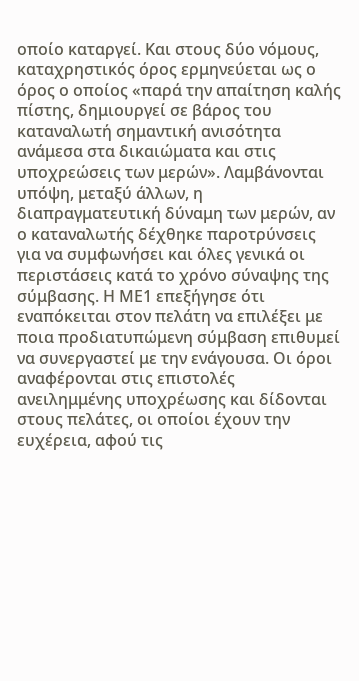οποίο καταργεί. Και στους δύο νόμους, καταχρηστικός όρος ερμηνεύεται ως ο όρος ο οποίος «παρά την απαίτηση καλής πίστης, δημιουργεί σε βάρος του καταναλωτή σημαντική ανισότητα ανάμεσα στα δικαιώματα και στις υποχρεώσεις των μερών». Λαμβάνονται υπόψη, μεταξύ άλλων, η διαπραγματευτική δύναμη των μερών, αν ο καταναλωτής δέχθηκε παροτρύνσεις για να συμφωνήσει και όλες γενικά οι περιστάσεις κατά το χρόνο σύναψης της σύμβασης. Η ΜΕ1 επεξήγησε ότι εναπόκειται στον πελάτη να επιλέξει με ποια προδιατυπώμενη σύμβαση επιθυμεί να συνεργαστεί με την ενάγουσα. Οι όροι αναφέρονται στις επιστολές ανειλημμένης υποχρέωσης και δίδονται στους πελάτες, οι οποίοι έχουν την ευχέρεια, αφού τις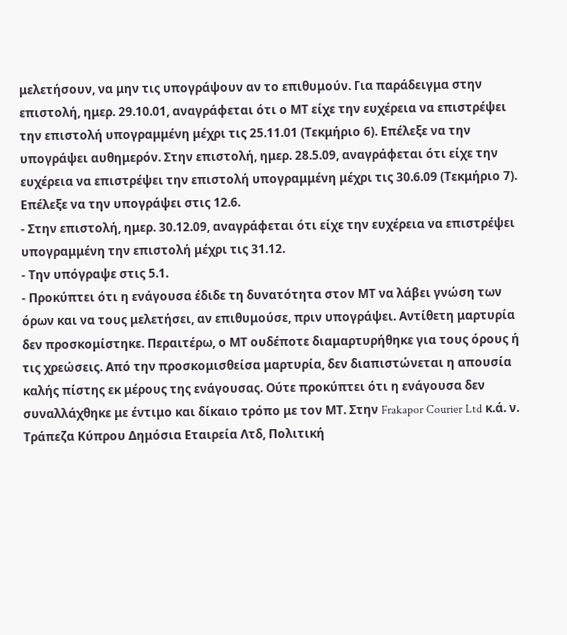μελετήσουν, να μην τις υπογράψουν αν το επιθυμούν. Για παράδειγμα στην επιστολή, ημερ. 29.10.01, αναγράφεται ότι ο ΜΤ είχε την ευχέρεια να επιστρέψει την επιστολή υπογραμμένη μέχρι τις 25.11.01 (Τεκμήριο 6). Επέλεξε να την υπογράψει αυθημερόν. Στην επιστολή, ημερ. 28.5.09, αναγράφεται ότι είχε την ευχέρεια να επιστρέψει την επιστολή υπογραμμένη μέχρι τις 30.6.09 (Τεκμήριο 7). Επέλεξε να την υπογράψει στις 12.6.
- Στην επιστολή, ημερ. 30.12.09, αναγράφεται ότι είχε την ευχέρεια να επιστρέψει υπογραμμένη την επιστολή μέχρι τις 31.12.
- Την υπόγραψε στις 5.1.
- Προκύπτει ότι η ενάγουσα έδιδε τη δυνατότητα στον ΜΤ να λάβει γνώση των όρων και να τους μελετήσει, αν επιθυμούσε, πριν υπογράψει. Αντίθετη μαρτυρία δεν προσκομίστηκε. Περαιτέρω, ο ΜΤ ουδέποτε διαμαρτυρήθηκε για τους όρους ή τις χρεώσεις. Από την προσκομισθείσα μαρτυρία, δεν διαπιστώνεται η απουσία καλής πίστης εκ μέρους της ενάγουσας. Ούτε προκύπτει ότι η ενάγουσα δεν συναλλάχθηκε με έντιμο και δίκαιο τρόπο με τον ΜΤ. Στην Frakapor Courier Ltd κ.ά. ν. Τράπεζα Κύπρου Δημόσια Εταιρεία Λτδ, Πολιτική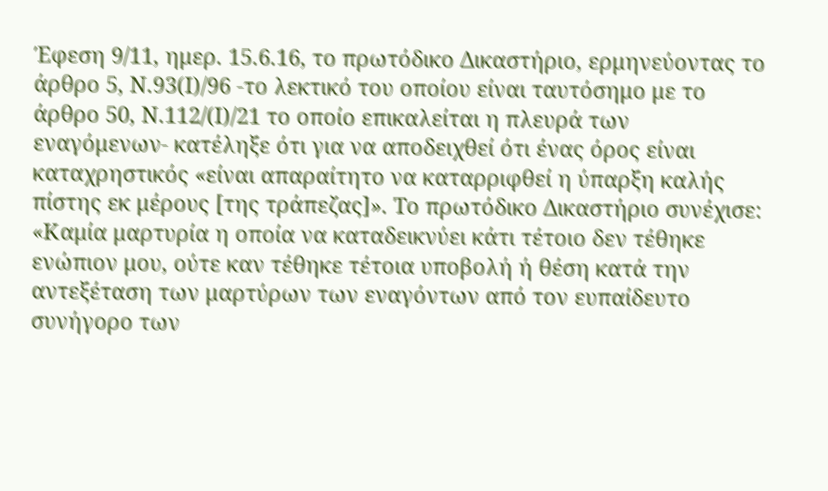Έφεση 9/11, ημερ. 15.6.16, το πρωτόδικο Δικαστήριο, ερμηνεύοντας το άρθρο 5, Ν.93(Ι)/96 -το λεκτικό του οποίου είναι ταυτόσημο με το άρθρο 50, Ν.112/(Ι)/21 το οποίο επικαλείται η πλευρά των εναγόμενων- κατέληξε ότι για να αποδειχθεί ότι ένας όρος είναι καταχρηστικός «είναι απαραίτητο να καταρριφθεί η ύπαρξη καλής πίστης εκ μέρους [της τράπεζας]». Το πρωτόδικο Δικαστήριο συνέχισε: «Καμία μαρτυρία η οποία να καταδεικνύει κάτι τέτοιο δεν τέθηκε ενώπιον μου, ούτε καν τέθηκε τέτοια υποβολή ή θέση κατά την αντεξέταση των μαρτύρων των εναγόντων από τον ευπαίδευτο συνήγορο των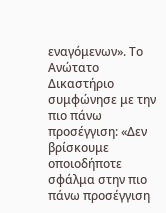εναγόμενων». Το Ανώτατο Δικαστήριο συμφώνησε με την πιο πάνω προσέγγιση: «Δεν βρίσκουμε οποιοδήποτε σφάλμα στην πιο πάνω προσέγγιση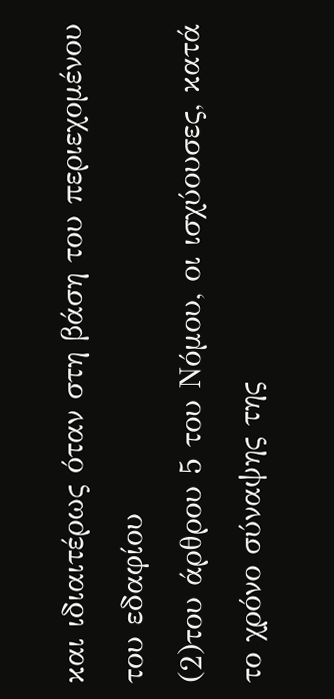και ιδιαιτέρως όταν στη βάση του περιεχομένου του εδαφίου
(2)του άρθρου 5 του Νόμου, οι ισχύουσες, κατά το χρόνο σύναψης της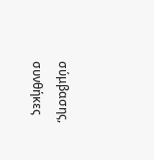σύμβασης, συνθήκες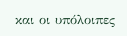και οι υπόλοιπες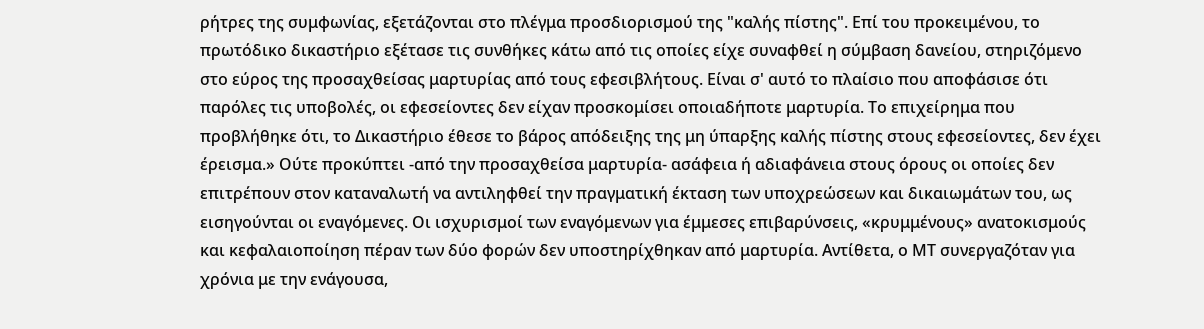ρήτρες της συμφωνίας, εξετάζονται στο πλέγμα προσδιορισμού της "καλής πίστης". Επί του προκειμένου, το πρωτόδικο δικαστήριο εξέτασε τις συνθήκες κάτω από τις οποίες είχε συναφθεί η σύμβαση δανείου, στηριζόμενο στο εύρος της προσαχθείσας μαρτυρίας από τους εφεσιβλήτους. Είναι σ' αυτό το πλαίσιο που αποφάσισε ότι παρόλες τις υποβολές, οι εφεσείοντες δεν είχαν προσκομίσει οποιαδήποτε μαρτυρία. Το επιχείρημα που προβλήθηκε ότι, το Δικαστήριο έθεσε το βάρος απόδειξης της μη ύπαρξης καλής πίστης στους εφεσείοντες, δεν έχει έρεισμα.» Ούτε προκύπτει -από την προσαχθείσα μαρτυρία- ασάφεια ή αδιαφάνεια στους όρους οι οποίες δεν επιτρέπουν στον καταναλωτή να αντιληφθεί την πραγματική έκταση των υποχρεώσεων και δικαιωμάτων του, ως εισηγούνται οι εναγόμενες. Οι ισχυρισμοί των εναγόμενων για έμμεσες επιβαρύνσεις, «κρυμμένους» ανατοκισμούς και κεφαλαιοποίηση πέραν των δύο φορών δεν υποστηρίχθηκαν από μαρτυρία. Αντίθετα, ο ΜΤ συνεργαζόταν για χρόνια με την ενάγουσα,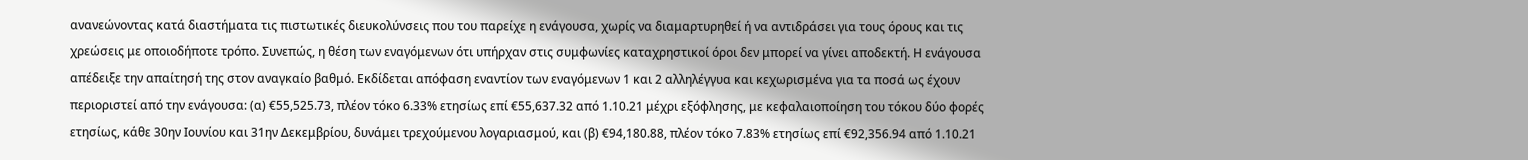ανανεώνοντας κατά διαστήματα τις πιστωτικές διευκολύνσεις που του παρείχε η ενάγουσα, χωρίς να διαμαρτυρηθεί ή να αντιδράσει για τους όρους και τις χρεώσεις με οποιοδήποτε τρόπο. Συνεπώς, η θέση των εναγόμενων ότι υπήρχαν στις συμφωνίες καταχρηστικοί όροι δεν μπορεί να γίνει αποδεκτή. Η ενάγουσα απέδειξε την απαίτησή της στον αναγκαίο βαθμό. Εκδίδεται απόφαση εναντίον των εναγόμενων 1 και 2 αλληλέγγυα και κεχωρισμένα για τα ποσά ως έχουν περιοριστεί από την ενάγουσα: (α) €55,525.73, πλέον τόκο 6.33% ετησίως επί €55,637.32 από 1.10.21 μέχρι εξόφλησης, με κεφαλαιοποίηση του τόκου δύο φορές ετησίως, κάθε 30ην Ιουνίου και 31ην Δεκεμβρίου, δυνάμει τρεχούμενου λογαριασμού, και (β) €94,180.88, πλέον τόκο 7.83% ετησίως επί €92,356.94 από 1.10.21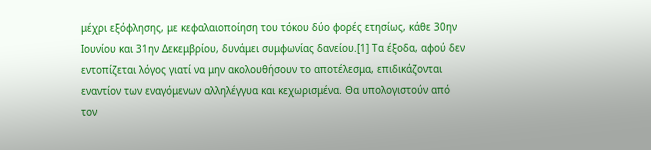μέχρι εξόφλησης, με κεφαλαιοποίηση του τόκου δύο φορές ετησίως, κάθε 30ην Ιουνίου και 31ην Δεκεμβρίου, δυνάμει συμφωνίας δανείου.[1] Τα έξοδα, αφού δεν εντοπίζεται λόγος γιατί να μην ακολουθήσουν το αποτέλεσμα, επιδικάζονται εναντίον των εναγόμενων αλληλέγγυα και κεχωρισμένα. Θα υπολογιστούν από τον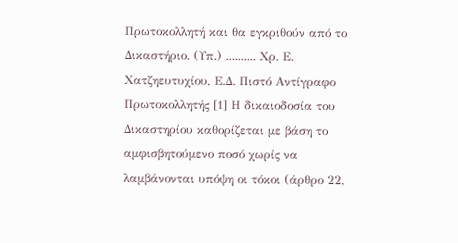Πρωτοκολλητή και θα εγκριθούν από το Δικαστήριο. (Υπ.) .......... Χρ. Ε. Χατζηευτυχίου, Ε.Δ. Πιστό Αντίγραφο Πρωτοκολλητής [1] Η δικαιοδοσία του Δικαστηρίου καθορίζεται με βάση το αμφισβητούμενο ποσό χωρίς να λαμβάνονται υπόψη οι τόκοι (άρθρο 22,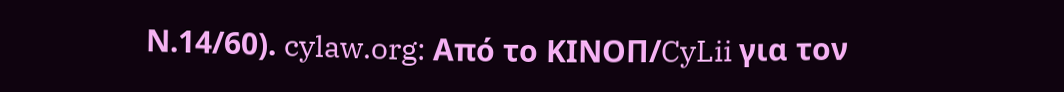Ν.14/60). cylaw.org: Από το ΚΙΝOΠ/CyLii για τον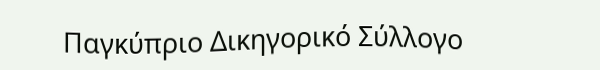Παγκύπριο Δικηγορικό Σύλλογο